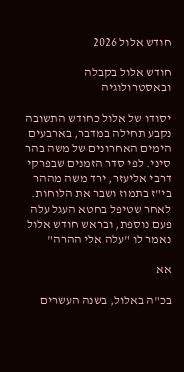חודש אלול 2026

חודש אלול בקבלה ובאסטרולוגיה

יסודו של אלול כחודש התשובה נקבע תחילה במדבר, בארבעים הימים האחרונים של משה בהר סיני. לפי סדר הזמנים שבפרקי דרבי אליעזר, ירד משה מההר בי"ז בתמוז ושבר את הלוחות. לאחר שטיפל בחטא העגל עלה פעם נוספת, ובראש חודש אלול נאמר לו "עלה אלי ההרה"

אא

בכ"ה באלול, בשנה העשרים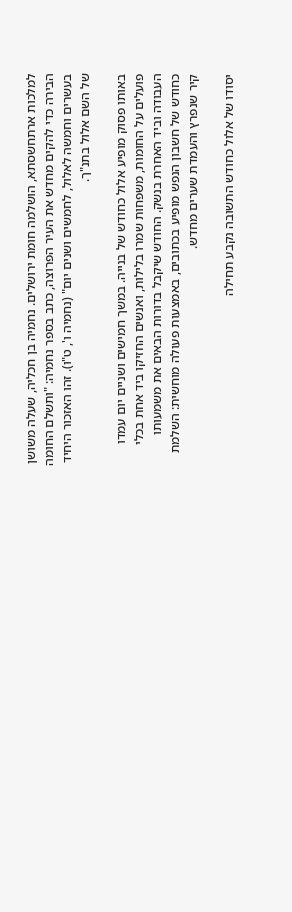למלכות ארתחשסתא, הושלמה חומת ירושלים. נחמיה בן חכליה, שעלה משושן הבירה כדי להקים מחדש את העיר הפרוצה, כתב בספר נחמיה: "ותשלם החומה בעשרים וחמשה לאלול, לחמשים ושנים יום" (נחמיה ו', ט"ו). זהו האזכור היחיד של השם אלול בתנ"ך.

באותו פסוק מופיע אלול כחודש של בנייה. במשך חמישים ושניים יום עמדו פועלים על החומות, משפחות שמרו בלילות, ואנשים החזיקו ביד אחת בכלי העבודה וביד האחרת בנשק. החודש שיקבל בדורות הבאים את משמעותו כחודש של חשבון הנפש מופיע בכתובים, באמצעות פעולה מוחשית: השלמת קיר שנפרץ והעמדת שערים מחדש.

יסודו של אלול כחודש התשובה נקבע תחילה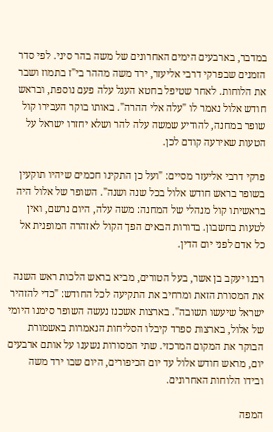במדבר, בארבעים הימים האחרונים של משה בהר סיני. לפי סדר הזמנים שבפרקי דרבי אליעזר, ירד משה מההר בי"ז בתמוז ושבר את הלוחות. לאחר שטיפל בחטא העגל עלה פעם נוספת, ובראש חודש אלול נאמר לו "עלה אלי ההרה". באותו בוקר העבירו קול שופר במחנה, להודיע שמשה עלה להר ושלא יחזרו ישראל על הטעות שאירעה קודם לכן.

פרקי דרבי אליעזר מסיים: "ועל כן התקינו חכמים שיהיו תוקעין בשופר בראש חודש אלול בכל שנה ושנה". השופר של אלול היה בראשיתו קול מנהלי של המחנה: משה עלה, היום נרשם, ואין לטעות בחשבון. בדורות הבאים הפך הקול לאזהרה המופנית אל כל אדם לפני יום הדין.

רבנו יעקב בן אשר, בעל הטורים, מביא בראש הלכות ראש השנה את המסורת הזאת ומרחיב את התקיעה לכל החודש: "כדי להזהיר ישראל שיעשו תשובה". בארצות אשכנז נעשה השופר סימנו היומי של אלול, בארצות ספרד קיבלו הסליחות הנאמרות באשמורת הבוקר את המקום המרכזי. שתי המסורות נשענו על אותם ארבעים יום, מראש חודש אלול עד יום הכיפורים, היום שבו ירד משה ובידו הלוחות האחרונים.

המפה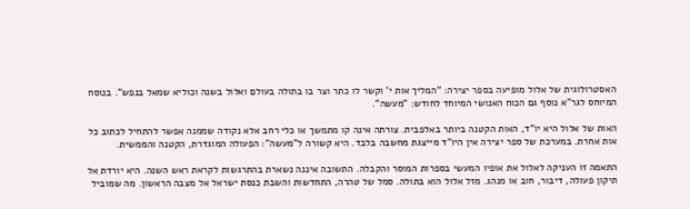האסטרולוגית של אלול מופיעה בספר יצירה: "המליך אות י' וקשר לו כתר וצר בו בתולה בעולם ואלול בשנה וכוליא שמאל בנפש". בנוסח המיוחס לגר"א נוסף גם הכוח האנושי המיוחד לחודש: "מעשה".

האות של אלול היא יו"ד, האות הקטנה ביותר באלפבית. צורתה אינה קו מתמשך או כלי רחב אלא נקודה שממנה אפשר להתחיל לכתוב כל אות אחרת. במערכת של ספר יצירה אין היו"ד מייצגת מחשבה בלבד. היא קשורה ל"מעשה": הפעולה המוגדרת, הקטנה והממשית.

התאמה זו העניקה לאלול את אופיו המעשי בספרות המוסר והקבלה. התשובה איננה נשארת בהתרגשות לקראת ראש השנה. היא יורדת אל תיקון פעולה, דיבור, חוב או מנהג. מזל אלול הוא בתולה. סמל של טהרה, התחדשות והשבת כנסת ישראל אל מצבה הראשון. מה שמוביל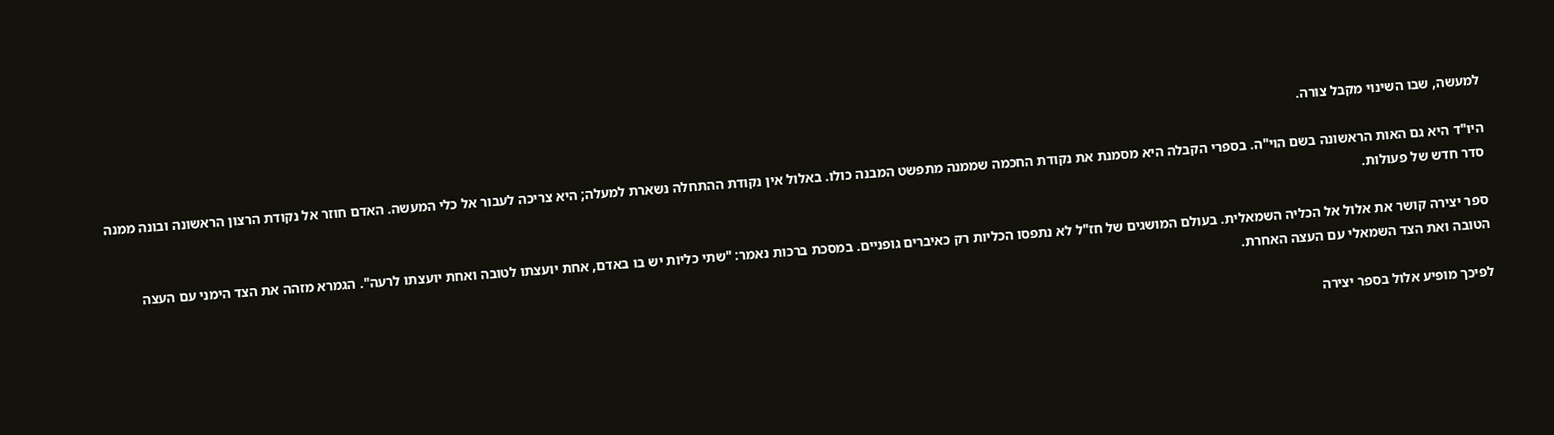למעשה, שבו השינוי מקבל צורה.

היו"ד היא גם האות הראשונה בשם הוי"ה. בספרי הקבלה היא מסמנת את נקודת החכמה שממנה מתפשט המבנה כולו. באלול אין נקודת ההתחלה נשארת למעלה; היא צריכה לעבור אל כלי המעשה. האדם חוזר אל נקודת הרצון הראשונה ובונה ממנה סדר חדש של פעולות.

ספר יצירה קושר את אלול אל הכליה השמאלית. בעולם המושגים של חז"ל לא נתפסו הכליות רק כאיברים גופניים. במסכת ברכות נאמר: "שתי כליות יש בו באדם, אחת יועצתו לטובה ואחת יועצתו לרעה". הגמרא מזהה את הצד הימני עם העצה הטובה ואת הצד השמאלי עם העצה האחרת.

לפיכך מופיע אלול בספר יצירה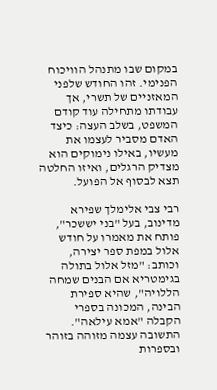במקום שבו מתנהל הוויכוח הפנימי. זהו החודש שלפני המאזניים של תשרי, אך עבודתו מתחילה עוד קודם המשפט, בשלב העצה: כיצד האדם מסביר לעצמו את מעשיו, באילו נימוקים הוא מצדיק הרגלים, ואיזו החלטה תצא לבסוף אל הפועל.

רבי צבי אלימלך שפירא מדינוב, בעל "בני יששכר", פותח את מאמרו על חודש אלול במפת ספר יצירה, וכותב: "מזל אלול בתולה בגימטריא אם הבנים שמחה הללויה", שהיא ספירת הבינה, המכונה בספרי הקבלה "אמא עילאה". התשובה עצמה מזוהה בזוהר ובספרות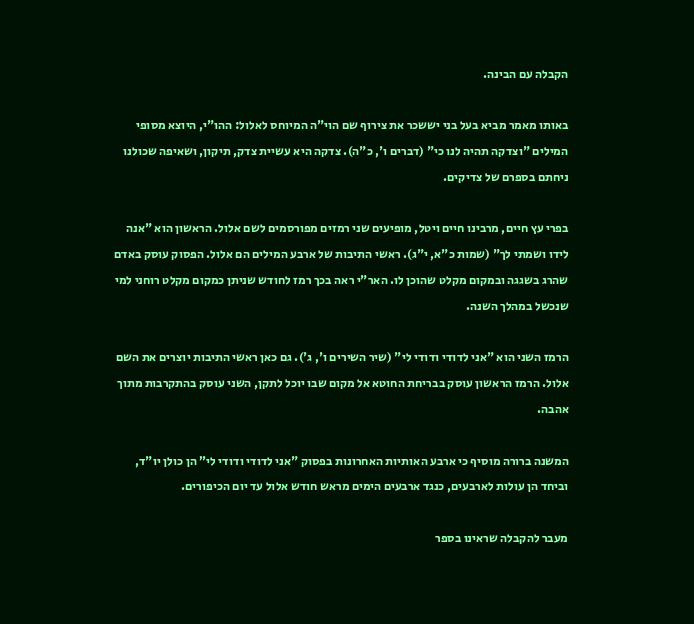הקבלה עם הבינה.

באותו מאמר מביא בעל בני יששכר את צירוף שם הוי"ה המיוחס לאלול: ההו"י, היוצא מסופי המילים "וצדקה תהיה לנו כי" (דברים ו', כ"ה). צדקה היא עשיית צדק, תיקון, ושאיפה שכולנו ניחתם בספרם של צדיקים.

בפרי עץ חיים, מרבינו חיים ויטל, מופיעים שני רמזים מפורסמים לשם אלול. הראשון הוא "אנה לידו ושמתי לך" (שמות כ"א, י"ג). ראשי התיבות של ארבע המילים הם אלול. הפסוק עוסק באדם שהרג בשגגה ובמקום מקלט שהוכן לו. האר"י ראה בכך רמז לחודש שניתן כמקום מקלט רוחני למי שנכשל במהלך השנה.

הרמז השני הוא "אני לדודי ודודי לי" (שיר השירים ו', ג'). גם כאן ראשי התיבות יוצרים את השם אלול. הרמז הראשון עוסק בבריחת החוטא אל מקום שבו יוכל לתקן, השני עוסק בהתקרבות מתוך אהבה.

המשנה ברורה מוסיף כי ארבע האותיות האחרונות בפסוק "אני לדודי ודודי לי” הן כולן יו"ד, וביחד הן עולות לארבעים, כנגד ארבעים הימים מראש חודש אלול עד יום הכיפורים.

מעבר להקבלה שראינו בספר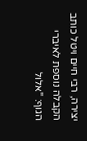יצירה, רבי חיים ויטל כותב הקבלה נוספת לאיברי הגוף: "אלול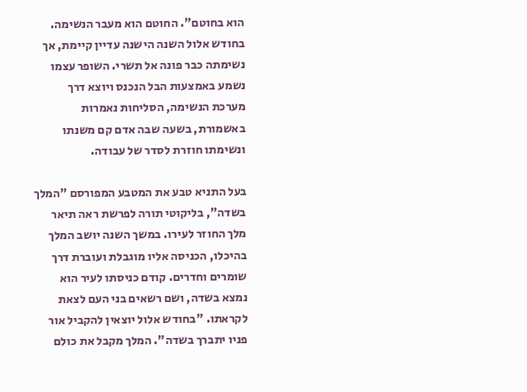הוא בחוטם". החוטם הוא מעבר הנשימה. בחודש אלול השנה הישנה עדיין קיימת, אך נשימתה כבר פונה אל תשרי. השופר עצמו נשמע באמצעות הבל הנכנס ויוצא דרך מערכת הנשימה, הסליחות נאמרות באשמורת, בשעה שבה אדם קם משנתו ונשימתו חוזרת לסדר של עבודה.

בעל התניא טבע את המטבע המפורסם "המלך בשדה", בליקוטי תורה לפרשת ראה תיאר מלך החוזר לעירו. במשך השנה יושב המלך בהיכלו, הכניסה אליו מוגבלת ועוברת דרך שומרים וחדרים. קודם כניסתו לעיר הוא נמצא בשדה, ושם רשאים בני העם לצאת לקראתו. "בחודש אלול יוצאין להקביל אור פניו יתברך בשדה". המלך מקבל את כולם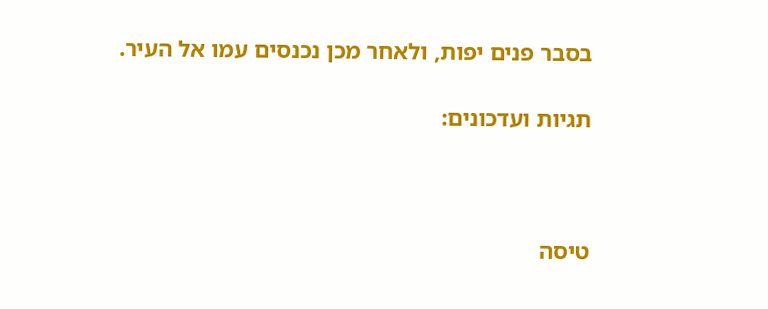בסבר פנים יפות, ולאחר מכן נכנסים עמו אל העיר.

תגיות ועדכונים:



טיסה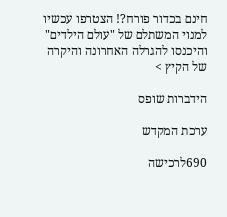חינם בכדור פורח?! הצטרפו עכשיו למנוי המשתלם של "עולם הילדים" והיכנסו להגרלה האחרונה והיקרה של הקיץ >

הידברות שופס

ערכת המקדש

690לרכישה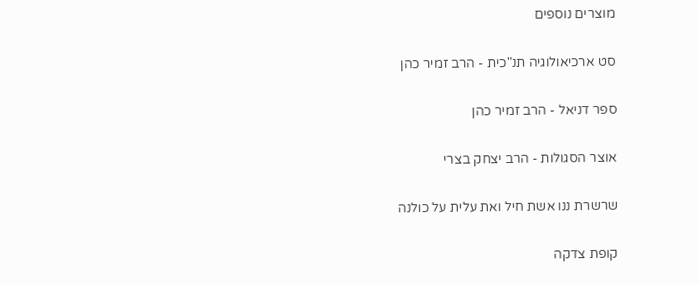מוצרים נוספים

סט ארכיאולוגיה תנ"כית - הרב זמיר כהן

ספר דניאל - הרב זמיר כהן

אוצר הסגולות - הרב יצחק בצרי

שרשרת ננו אשת חיל ואת עלית על כולנה

קופת צדקה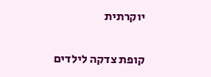יוקרתית

קופת צדקה לילדים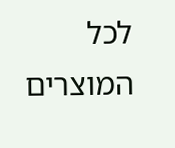לכל המוצרים